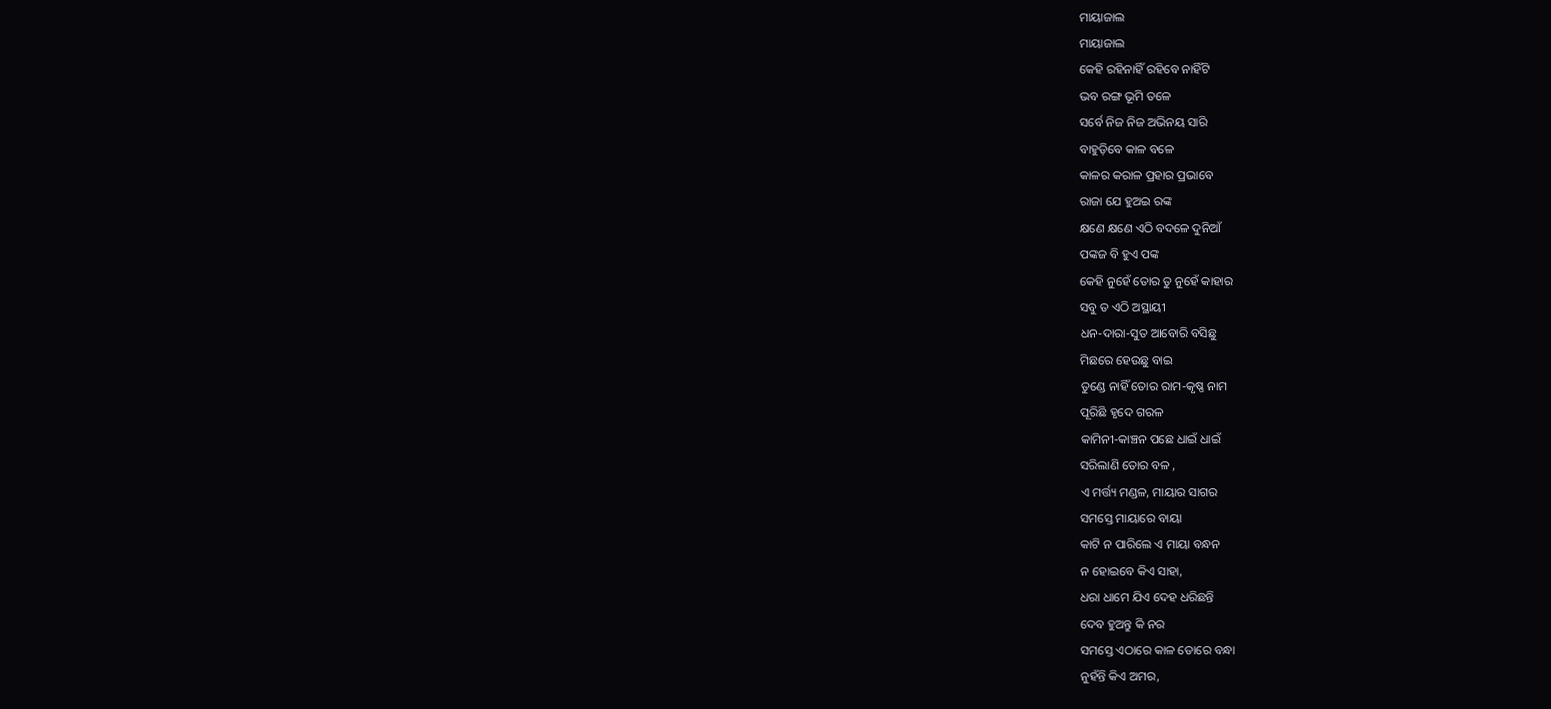ମାୟାଜାଲ
ମାୟାଜାଲ
କେହି ରହିନାହିଁ ରହିବେ ନାହିଁଟି
ଭବ ରଙ୍ଗ ଭୂମି ତଳେ
ସର୍ବେ ନିଜ ନିଜ ଅଭିନୟ ସାରି
ବାହୁଡ଼ିବେ କାଳ ବଳେ
କାଳର କରାଳ ପ୍ରହାର ପ୍ରଭାବେ
ରାଜା ଯେ ହୁଅଇ ରଙ୍କ
କ୍ଷଣେ କ୍ଷଣେ ଏଠି ବଦଳେ ଦୁନିଆଁ
ପଙ୍କଜ ବି ହୁଏ ପଙ୍କ
କେହି ନୁହେଁ ତୋର ତୁ ନୁହେଁ କାହାର
ସବୁ ତ ଏଠି ଅସ୍ଥାୟୀ
ଧନ-ଦାରା-ସୁତ ଆବୋରି ବସିଛୁ
ମିଛରେ ହେଉଛୁ ବାଇ
ତୁଣ୍ଡେ ନାହିଁ ତୋର ରାମ-କୃଷ୍ଣ ନାମ
ପୂରିଛି ହୃଦେ ଗରଳ
କାମିନୀ-କାଞ୍ଚନ ପଛେ ଧାଇଁ ଧାଇଁ
ସରିଲାଣି ତୋର ବଳ ,
ଏ ମର୍ତ୍ତ୍ୟ ମଣ୍ଡଳ, ମାୟାର ସାଗର
ସମସ୍ତେ ମାୟାରେ ବାୟା
କାଟି ନ ପାରିଲେ ଏ ମାୟା ବନ୍ଧନ
ନ ହୋଇବେ କିଏ ସାହା,
ଧରା ଧାମେ ଯିଏ ଦେହ ଧରିଛନ୍ତି
ଦେବ ହୁଅନ୍ତୁ କି ନର
ସମସ୍ତେ ଏଠାରେ କାଳ ଡୋରେ ବନ୍ଧା
ନୁହଁନ୍ତି କିଏ ଅମର,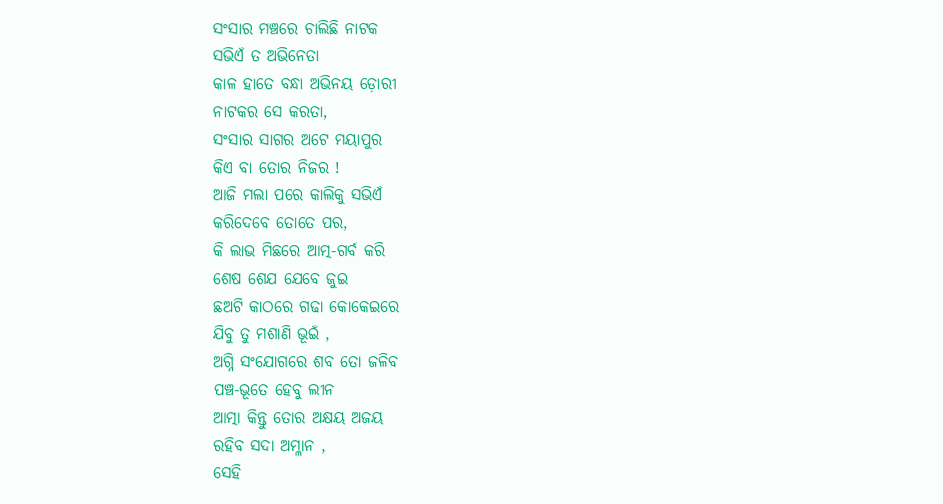ସଂସାର ମଞ୍ଚରେ ଚାଲିଛି ନାଟକ
ସଭିଏଁ ତ ଅଭିନେତା
କାଳ ହାତେ ବନ୍ଧା ଅଭିନୟ ଡ଼ୋରୀ
ନାଟକର ସେ କରତା,
ସଂସାର ସାଗର ଅଟେ ମୟାପୁର
କିଏ ବା ତୋର ନିଜର !
ଆଜି ମଲା ପରେ କାଲିକୁ ସଭିଏଁ
କରିଦେବେ ତୋତେ ପର,
କି ଲାଭ ମିଛରେ ଆତ୍ମ-ଗର୍ବ କରି
ଶେଷ ଶେଯ ଯେବେ ଜୁଇ
ଛଅଟି କାଠରେ ଗଢା କୋକେଇରେ
ଯିବୁ ତୁ ମଶାଣି ଭୂଇଁ ,
ଅଗ୍ନି ସଂଯୋଗରେ ଶବ ତୋ ଜଳିବ
ପଞ୍ଚ-ଭୂତେ ହେବୁ ଲୀନ
ଆତ୍ମା କିନ୍ତୁ ତୋର ଅକ୍ଷୟ ଅଜୟ
ରହିବ ସଦା ଅମ୍ଳାନ ,
ସେହି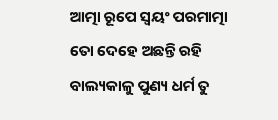ଆତ୍ମା ରୂପେ ସ୍ଵୟଂ ପରମାତ୍ମା
ତୋ ଦେହେ ଅଛନ୍ତି ରହି
ବାଲ୍ୟକାଳୁ ପୁଣ୍ୟ ଧର୍ମ ତୁ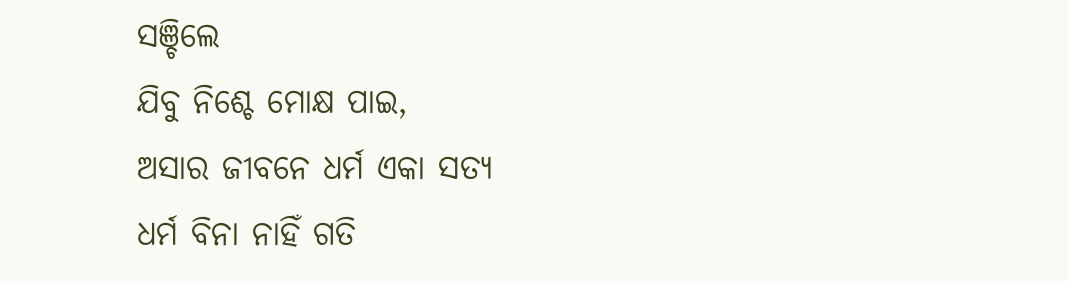ସଞ୍ଚିଲେ
ଯିବୁ ନିଶ୍ଚେ ମୋକ୍ଷ ପାଇ,
ଅସାର ଜୀବନେ ଧର୍ମ ଏକା ସତ୍ୟ
ଧର୍ମ ବିନା ନାହିଁ ଗତି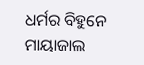ଧର୍ମର ବିହୁନେ ମାୟାଜାଲ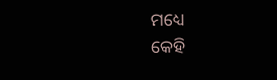ମଧ୍ୟେ
କେହି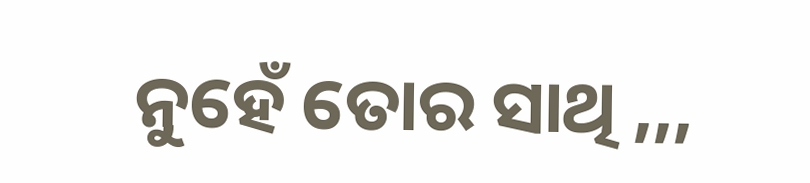ନୁହେଁ ତୋର ସାଥି ,,,